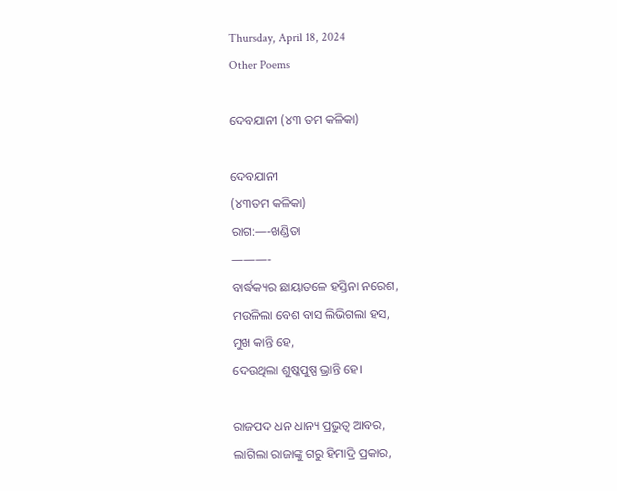Thursday, April 18, 2024
Other Poems

ଦେବଯାନୀ (୪୩ ତମ କଳିକା)

ଦେବଯାନୀ
(୪୩ତମ କଳିକା)
ରାଗ:—-ଖଣ୍ଡିତା
———-
ବାର୍ଦ୍ଧକ୍ୟର ଛାୟାତଳେ ହସ୍ତିନା ନରେଶ,
ମଉଳିଲା ବେଶ ବାସ ଲିଭିଗଲା ହସ,
ମୁଖ କାନ୍ତି ହେ,
ଦେଉଥିଲା ଶୁଷ୍କପୁଷ୍ପ ଭ୍ରାନ୍ତି ହେ।

ରାଜପଦ ଧନ ଧାନ୍ୟ ପ୍ରଭୁତ୍ବ ଆବର,
ଲାଗିଲା ରାଜାଙ୍କୁ ଗରୁ ହିମାଦ୍ରି ପ୍ରକାର,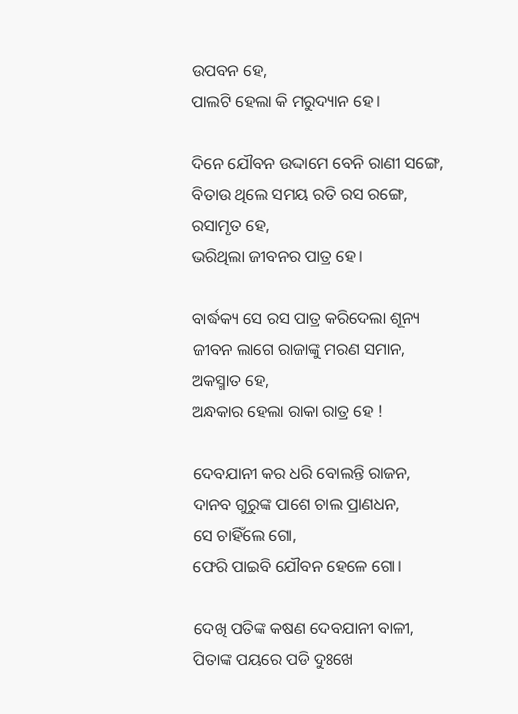ଉପବନ ହେ,
ପାଲଟି ହେଲା କି ମରୁଦ୍ୟାନ ହେ।

ଦିନେ ଯୌବନ ଉଦ୍ଦାମେ ବେନି ରାଣୀ ସଙ୍ଗେ,
ବିତାଉ ଥିଲେ ସମୟ ରତି ରସ ରଙ୍ଗେ,
ରସାମୃତ ହେ,
ଭରିଥିଲା ଜୀବନର ପାତ୍ର ହେ।

ବାର୍ଦ୍ଧକ୍ୟ ସେ ରସ ପାତ୍ର କରିଦେଲା ଶୂନ୍ୟ
ଜୀବନ ଲାଗେ ରାଜାଙ୍କୁ ମରଣ ସମାନ,
ଅକସ୍ମାତ ହେ,
ଅନ୍ଧକାର ହେଲା ରାକା ରାତ୍ର ହେ !

ଦେବଯାନୀ କର ଧରି ବୋଲନ୍ତି ରାଜନ,
ଦାନବ ଗୁରୁଙ୍କ ପାଶେ ଚାଲ ପ୍ରାଣଧନ,
ସେ ଚାହିଁଲେ ଗୋ,
ଫେରି ପାଇବି ଯୌବନ ହେଳେ ଗୋ।

ଦେଖି ପତିଙ୍କ କଷଣ ଦେବଯାନୀ ବାଳୀ,
ପିତାଙ୍କ ପୟରେ ପଡି ଦୁଃଖେ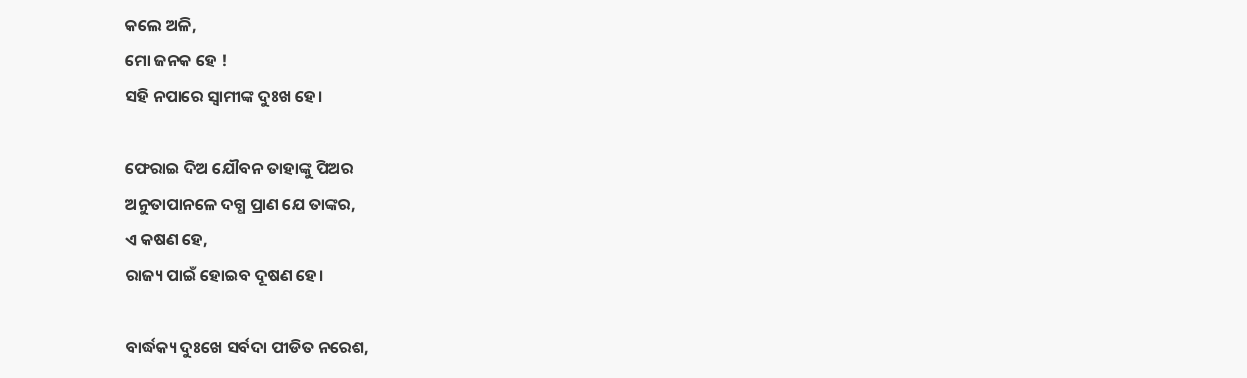କଲେ ଅଳି,
ମୋ ଜନକ ହେ !
ସହି ନପାରେ ସ୍ୱାମୀଙ୍କ ଦୁଃଖ ହେ।

ଫେରାଇ ଦିଅ ଯୌବନ ତାହାଙ୍କୁ ପିଅର
ଅନୁତାପାନଳେ ଦଗ୍ଧ ପ୍ରାଣ ଯେ ତାଙ୍କର,
ଏ କଷଣ ହେ,
ରାଜ୍ୟ ପାଇଁ ହୋଇବ ଦୂଷଣ ହେ।

ବାର୍ଦ୍ଧକ୍ୟ ଦୁଃଖେ ସର୍ବଦା ପୀଡିତ ନରେଶ,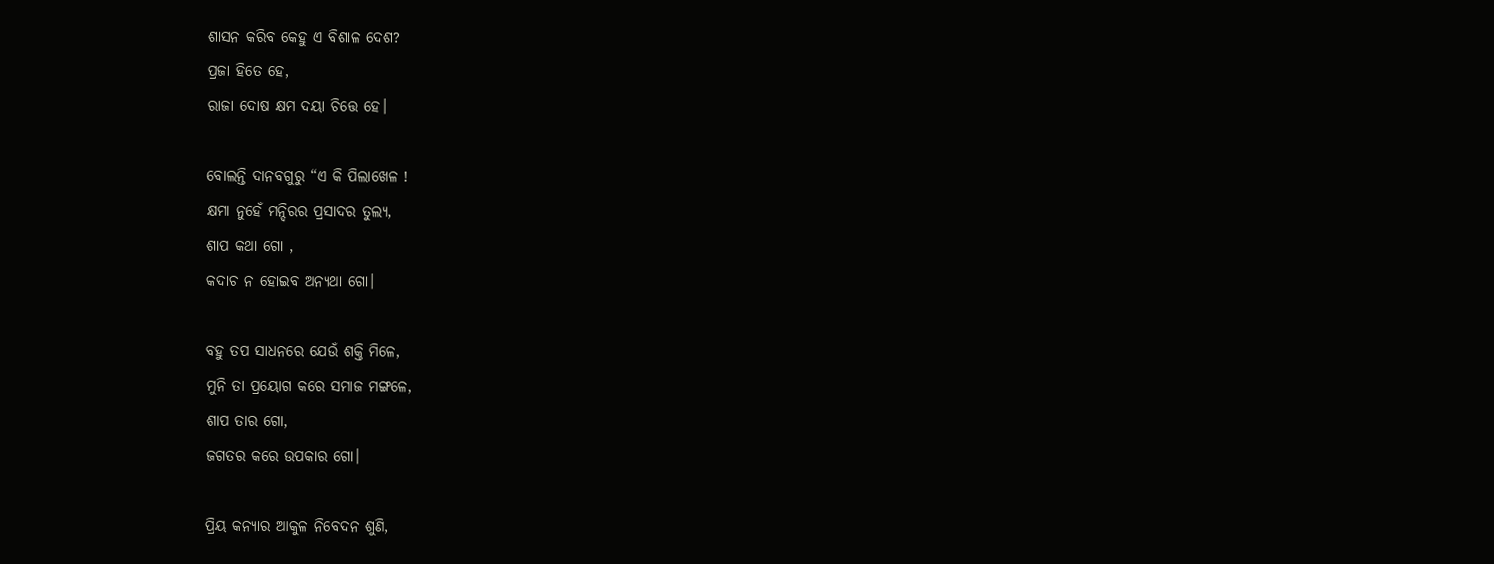ଶାସନ କରିବ କେହୁ ଏ ବିଶାଳ ଦେଶ?
ପ୍ରଜା ହିତେ ହେ,
ରାଜା ଦୋଷ କ୍ଷମ ଦୟା ଚିତ୍ତେ ହେ।

ବୋଲନ୍ତି ଦାନବଗୁରୁ “ଏ କି ପିଲାଖେଳ !
କ୍ଷମା ନୁହେଁ ମନ୍ଦିରର ପ୍ରସାଦର ତୁଲ୍ୟ,
ଶାପ କଥା ଗୋ ,
କଦାଚ ନ ହୋଇବ ଅନ୍ୟଥା ଗୋ।

ବହୁ ତପ ସାଧନରେ ଯେଉଁ ଶକ୍ତି ମିଳେ,
ମୁନି ତା ପ୍ରୟୋଗ କରେ ସମାଜ ମଙ୍ଗଳେ,
ଶାପ ତାର ଗୋ,
ଜଗତର କରେ ଉପକାର ଗୋ।

ପ୍ରିୟ କନ୍ୟାର ଆକୁଳ ନିବେଦନ ଶୁଣି,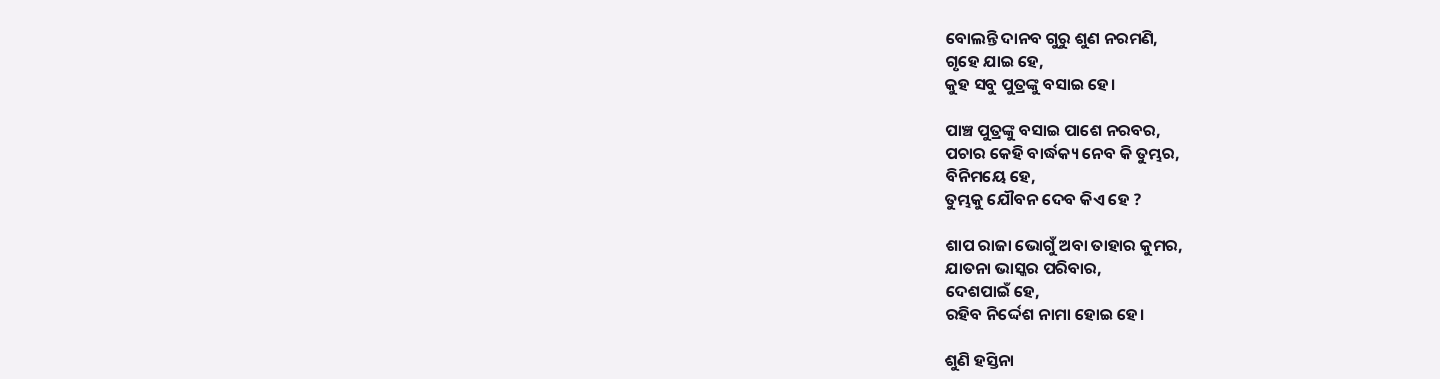ବୋଲନ୍ତି ଦାନବ ଗୁରୁ ଶୁଣ ନରମଣି,
ଗୃହେ ଯାଇ ହେ,
କୁହ ସବୁ ପୁତ୍ରଙ୍କୁ ବସାଇ ହେ।

ପାଞ୍ଚ ପୁତ୍ରଙ୍କୁ ବସାଇ ପାଶେ ନରବର,
ପଚାର କେହି ବାର୍ଦ୍ଧକ୍ୟ ନେବ କି ତୁମ୍ଭର,
ବିନିମୟେ ହେ,
ତୁମ୍ଭକୁ ଯୌବନ ଦେବ କିଏ ହେ ?

ଶାପ ରାଜା ଭୋଗୁଁ ଅବା ତାହାର କୁମର,
ଯାତନା ଭାସ୍କର ପରିବାର,
ଦେଶପାଇଁ ହେ,
ରହିବ ନିର୍ଦ୍ଦେଶ ନାମା ହୋଇ ହେ।

ଶୁଣି ହସ୍ତିନା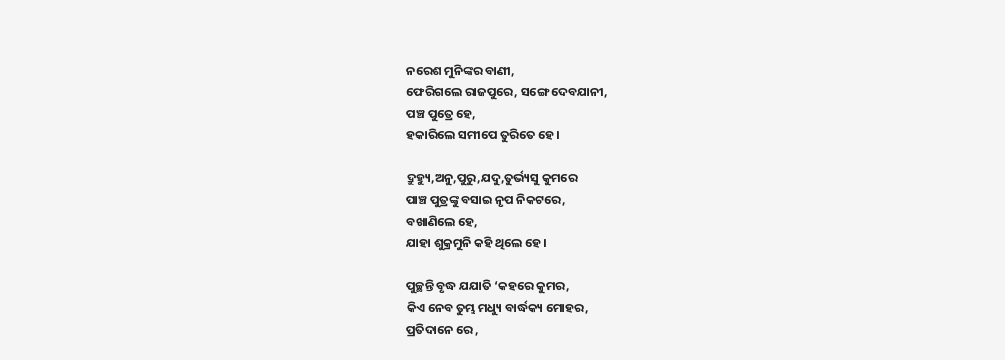ନରେଶ ମୁନିଙ୍କର ବାଣୀ,
ଫେରିଗଲେ ରାଜପୁରେ, ସଙ୍ଗେ ଦେବଯାନୀ,
ପଞ୍ଚ ପୁତ୍ରେ ହେ,
ହକାରିଲେ ସମୀପେ ତୁରିତେ ହେ।

ଦ୍ରୁହ୍ୟୁ,ଅନୁ,ପୁରୁ,ଯଦୁ,ତୁର୍ଭ୍ୟସୁ କୁମରେ
ପାଞ୍ଚ ପୁତ୍ରଙ୍କୁ ବସାଇ ନୃପ ନିକଟରେ,
ବଖାଣିଲେ ହେ,
ଯାହା ଶୁକ୍ରମୁନି କହି ଥିଲେ ହେ।

ପୁଚ୍ଛନ୍ତି ବୃଦ୍ଧ ଯଯାତି ‘କହରେ କୁମର,
କିଏ ନେବ ତୁମ୍ଭ ମଧ୍ୟୁ ବାର୍ଦ୍ଧକ୍ୟ ମୋହର,
ପ୍ରତିଦାନେ ରେ ,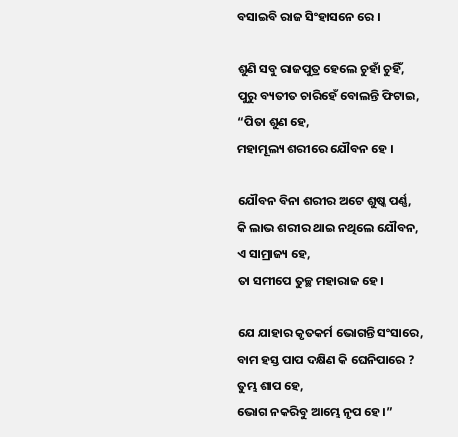ବସାଇବି ରାଜ ସିଂହାସନେ ରେ ।

ଶୁଣି ସବୁ ରାଜପୁତ୍ର ହେଲେ ଚୁହାଁ ଚୁହିଁ,
ପୁରୁ ବ୍ୟତୀତ ଚାରିହେଁ ବୋଲନ୍ତି ଫିଟାଇ,
“ପିତା ଶୁଣ ହେ,
ମହାମୂଲ୍ୟ ଶରୀରେ ଯୌବନ ହେ ।

ଯୌବନ ବିନା ଶରୀର ଅଟେ ଶୁଷ୍କ ପର୍ଣ୍ଣ,
କି ଲାଭ ଶରୀର ଥାଇ ନଥିଲେ ଯୌବନ,
ଏ ସାମ୍ରାଜ୍ୟ ହେ,
ତା ସମୀପେ ତୁଚ୍ଛ ମହାରାଜ ହେ।

ଯେ ଯାହାର କୃତକର୍ମ ଭୋଗନ୍ତି ସଂସାରେ,
ବାମ ହସ୍ତ ପାପ ଦକ୍ଷିଣ କି ଘେନିପାରେ ?
ତୁମ୍ଭ ଶାପ ହେ,
ଭୋଗ ନକରିବୁ ଆମ୍ଭେ ନୃପ ହେ।”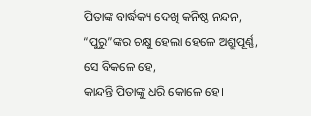ପିତାଙ୍କ ବାର୍ଦ୍ଧକ୍ୟ ଦେଖି କନିଷ୍ଠ ନନ୍ଦନ,
“ପୁରୁ”ଙ୍କର ଚକ୍ଷୁ ହେଲା ହେଳେ ଅଶ୍ରୁପୂର୍ଣ୍ଣ,
ସେ ବିକଳେ ହେ,
କାନ୍ଦନ୍ତି ପିତାଙ୍କୁ ଧରି କୋଳେ ହେ।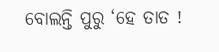ବୋଲନ୍ତି ପୁରୁ ‘ହେ ତାତ !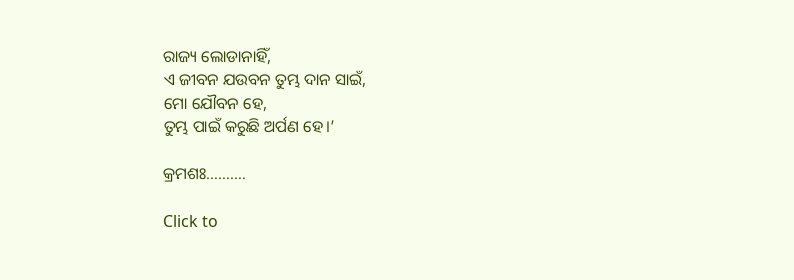ରାଜ୍ୟ ଲୋଡାନାହିଁ,
ଏ ଜୀବନ ଯଉବନ ତୁମ୍ଭ ଦାନ ସାଇଁ,
ମୋ ଯୌବନ ହେ,
ତୁମ୍ଭ ପାଇଁ କରୁଛି ଅର୍ପଣ ହେ।’

କ୍ରମଶଃ……….

Click to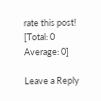rate this post!
[Total: 0 Average: 0]

Leave a Reply